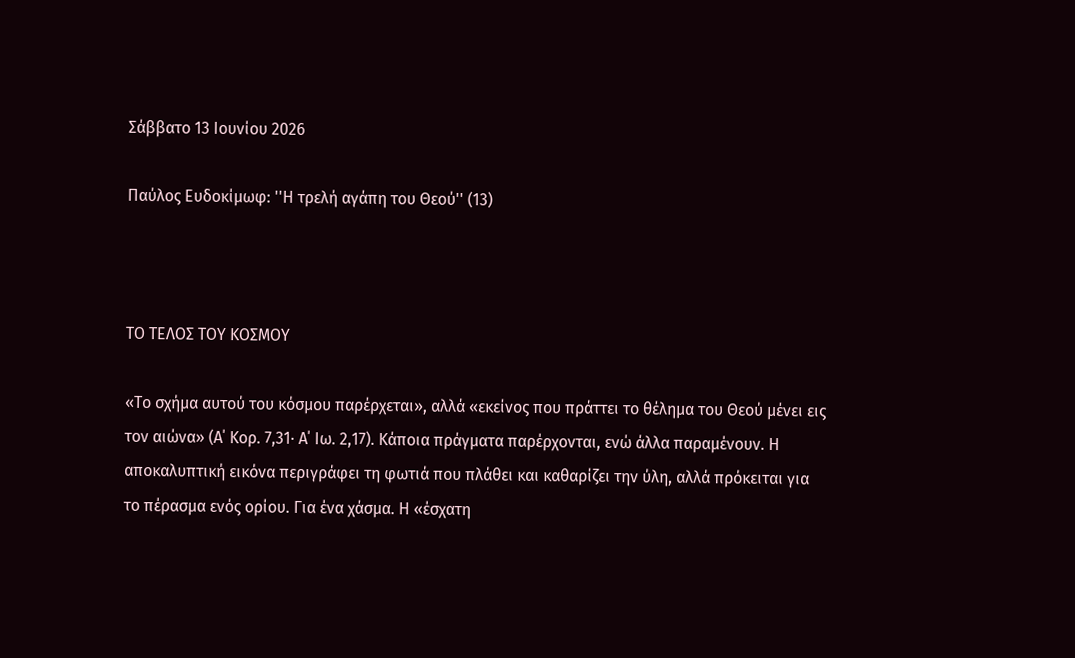Σάββατο 13 Ιουνίου 2026

Παύλος Ευδοκίμωφ: ''Η τρελή αγάπη του Θεού'' (13)



ΤΟ ΤΕΛΟΣ ΤΟΥ ΚΟΣΜΟΥ

«Το σχήμα αυτού του κόσμου παρέρχεται», αλλά «εκείνος που πράττει το θέλημα του Θεού μένει εις τον αιώνα» (Α΄ Κορ. 7,31· Α΄ Ιω. 2,17). Κάποια πράγματα παρέρχονται, ενώ άλλα παραμένουν. Η αποκαλυπτική εικόνα περιγράφει τη φωτιά που πλάθει και καθαρίζει την ύλη, αλλά πρόκειται για το πέρασμα ενός ορίου. Για ένα χάσμα. Η «έσχατη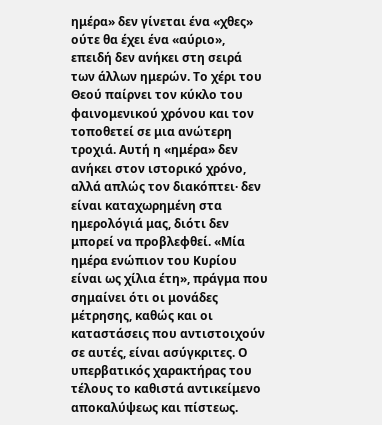ημέρα» δεν γίνεται ένα «χθες» ούτε θα έχει ένα «αύριο», επειδή δεν ανήκει στη σειρά των άλλων ημερών. Το χέρι του Θεού παίρνει τον κύκλο του φαινομενικού χρόνου και τον τοποθετεί σε μια ανώτερη τροχιά. Αυτή η «ημέρα» δεν ανήκει στον ιστορικό χρόνο, αλλά απλώς τον διακόπτει· δεν είναι καταχωρημένη στα ημερολόγιά μας, διότι δεν μπορεί να προβλεφθεί. «Μία ημέρα ενώπιον του Κυρίου είναι ως χίλια έτη», πράγμα που σημαίνει ότι οι μονάδες μέτρησης, καθώς και οι καταστάσεις που αντιστοιχούν σε αυτές, είναι ασύγκριτες. Ο υπερβατικός χαρακτήρας του τέλους το καθιστά αντικείμενο αποκαλύψεως και πίστεως.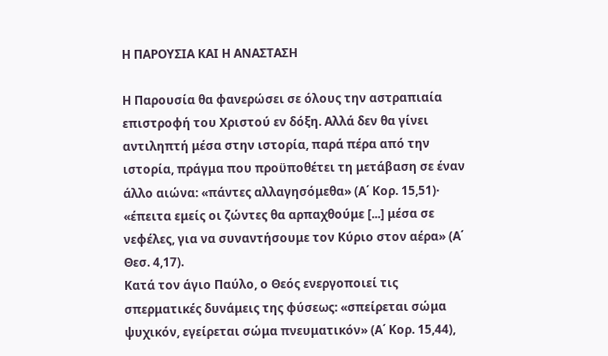Η ΠΑΡΟΥΣΙΑ ΚΑΙ Η ΑΝΑΣΤΑΣΗ

Η Παρουσία θα φανερώσει σε όλους την αστραπιαία επιστροφή του Χριστού εν δόξη. Αλλά δεν θα γίνει αντιληπτή μέσα στην ιστορία, παρά πέρα από την ιστορία, πράγμα που προϋποθέτει τη μετάβαση σε έναν άλλο αιώνα: «πάντες αλλαγησόμεθα» (Α΄ Κορ. 15,51)· «έπειτα εμείς οι ζώντες θα αρπαχθούμε [...] μέσα σε νεφέλες, για να συναντήσουμε τον Κύριο στον αέρα» (Α΄ Θεσ. 4,17).
Κατά τον άγιο Παύλο, ο Θεός ενεργοποιεί τις σπερματικές δυνάμεις της φύσεως: «σπείρεται σώμα ψυχικόν, εγείρεται σώμα πνευματικόν» (Α΄ Κορ. 15,44),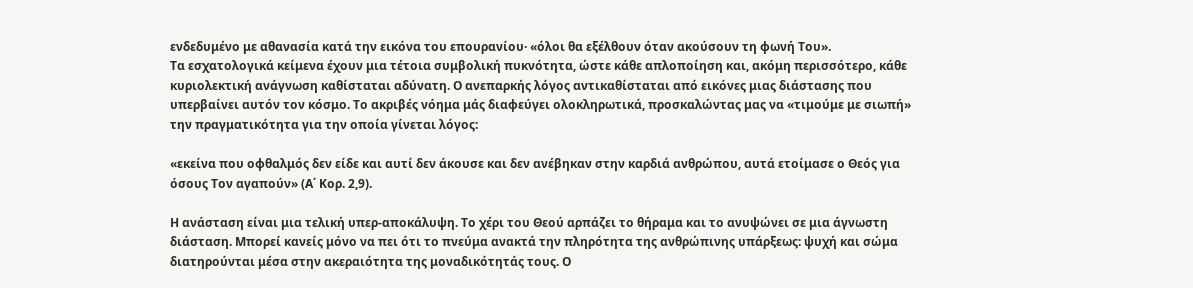ενδεδυμένο με αθανασία κατά την εικόνα του επουρανίου· «όλοι θα εξέλθουν όταν ακούσουν τη φωνή Του».
Τα εσχατολογικά κείμενα έχουν μια τέτοια συμβολική πυκνότητα, ώστε κάθε απλοποίηση και, ακόμη περισσότερο, κάθε κυριολεκτική ανάγνωση καθίσταται αδύνατη. Ο ανεπαρκής λόγος αντικαθίσταται από εικόνες μιας διάστασης που υπερβαίνει αυτόν τον κόσμο. Το ακριβές νόημα μάς διαφεύγει ολοκληρωτικά, προσκαλώντας μας να «τιμούμε με σιωπή» την πραγματικότητα για την οποία γίνεται λόγος:

«εκείνα που οφθαλμός δεν είδε και αυτί δεν άκουσε και δεν ανέβηκαν στην καρδιά ανθρώπου, αυτά ετοίμασε ο Θεός για όσους Τον αγαπούν» (Α΄ Κορ. 2,9).

Η ανάσταση είναι μια τελική υπερ-αποκάλυψη. Το χέρι του Θεού αρπάζει το θήραμα και το ανυψώνει σε μια άγνωστη διάσταση. Μπορεί κανείς μόνο να πει ότι το πνεύμα ανακτά την πληρότητα της ανθρώπινης υπάρξεως: ψυχή και σώμα διατηρούνται μέσα στην ακεραιότητα της μοναδικότητάς τους. Ο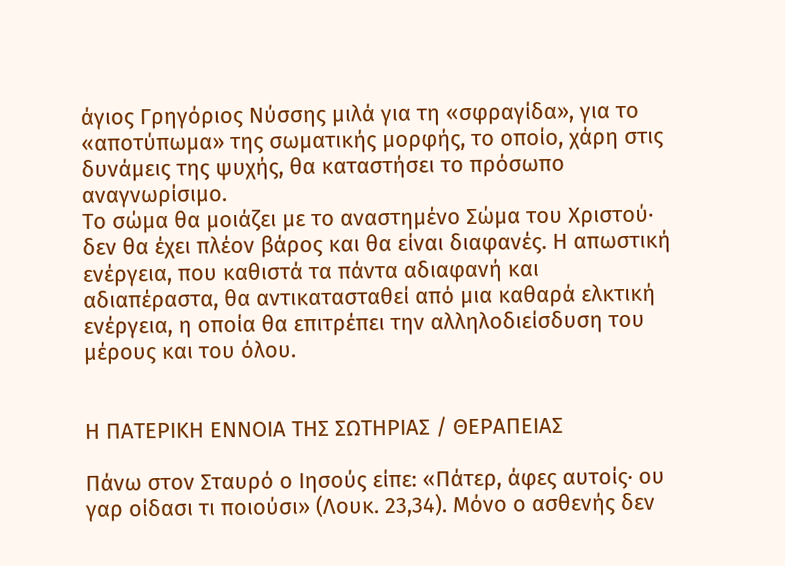άγιος Γρηγόριος Νύσσης μιλά για τη «σφραγίδα», για το «αποτύπωμα» της σωματικής μορφής, το οποίο, χάρη στις δυνάμεις της ψυχής, θα καταστήσει το πρόσωπο αναγνωρίσιμο.
Το σώμα θα μοιάζει με το αναστημένο Σώμα του Χριστού· δεν θα έχει πλέον βάρος και θα είναι διαφανές. Η απωστική ενέργεια, που καθιστά τα πάντα αδιαφανή και αδιαπέραστα, θα αντικατασταθεί από μια καθαρά ελκτική ενέργεια, η οποία θα επιτρέπει την αλληλοδιείσδυση του μέρους και του όλου.


Η ΠΑΤΕΡΙΚΗ ΕΝΝΟΙΑ ΤΗΣ ΣΩΤΗΡΙΑΣ / ΘΕΡΑΠΕΙΑΣ

Πάνω στον Σταυρό ο Ιησούς είπε: «Πάτερ, άφες αυτοίς· ου γαρ οίδασι τι ποιούσι» (Λουκ. 23,34). Μόνο ο ασθενής δεν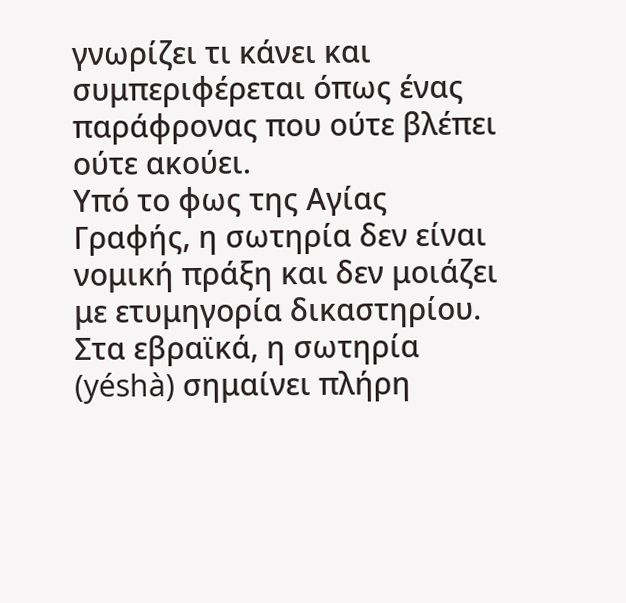γνωρίζει τι κάνει και συμπεριφέρεται όπως ένας παράφρονας που ούτε βλέπει ούτε ακούει.
Υπό το φως της Αγίας Γραφής, η σωτηρία δεν είναι νομική πράξη και δεν μοιάζει με ετυμηγορία δικαστηρίου. Στα εβραϊκά, η σωτηρία (yéshà) σημαίνει πλήρη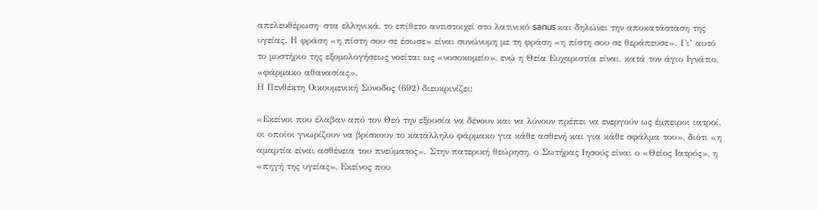απελευθέρωση· στα ελληνικά, το επίθετο αντιστοιχεί στο λατινικό sanus και δηλώνει την αποκατάσταση της υγείας. Η φράση «η πίστη σου σε έσωσε» είναι συνώνυμη με τη φράση «η πίστη σου σε θεράπευσε». Γι’ αυτό το μυστήριο της εξομολογήσεως νοείται ως «νοσοκομείο», ενώ η Θεία Ευχαριστία είναι, κατά τον άγιο Ιγνάτιο, «φάρμακο αθανασίας».
Η Πενθέκτη Οικουμενική Σύνοδος (692) διευκρινίζει:

«Εκείνοι που έλαβαν από τον Θεό την εξουσία να δένουν και να λύνουν πρέπει να ενεργούν ως έμπειροι ιατροί, οι οποίοι γνωρίζουν να βρίσκουν το κατάλληλο φάρμακο για κάθε ασθενή και για κάθε σφάλμα του», διότι «η αμαρτία είναι ασθένεια του πνεύματος». Στην πατερική θεώρηση, ο Σωτήρας Ιησούς είναι ο «Θείος Ιατρός», η «πηγή της υγείας», Εκείνος που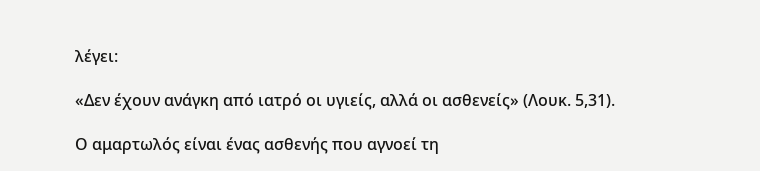λέγει:

«Δεν έχουν ανάγκη από ιατρό οι υγιείς, αλλά οι ασθενείς» (Λουκ. 5,31).

Ο αμαρτωλός είναι ένας ασθενής που αγνοεί τη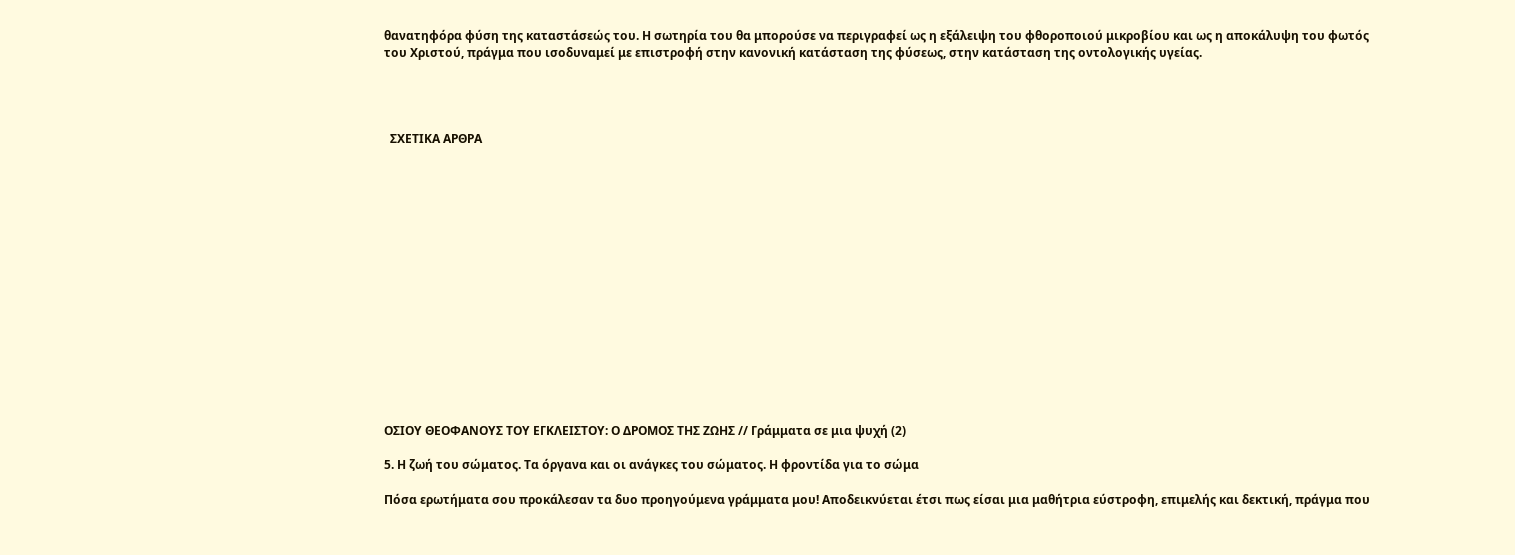θανατηφόρα φύση της καταστάσεώς του. Η σωτηρία του θα μπορούσε να περιγραφεί ως η εξάλειψη του φθοροποιού μικροβίου και ως η αποκάλυψη του φωτός του Χριστού, πράγμα που ισοδυναμεί με επιστροφή στην κανονική κατάσταση της φύσεως, στην κατάσταση της οντολογικής υγείας.




  ΣΧΕΤΙΚΑ ΑΡΘΡΑ
















ΟΣΙΟΥ ΘΕΟΦΑΝΟΥΣ ΤΟΥ ΕΓΚΛΕΙΣΤΟΥ: Ο ΔΡΟΜΟΣ ΤΗΣ ΖΩΗΣ // Γράμματα σε μια ψυχή (2)

5. Η ζωή του σώματος. Τα όργανα και οι ανάγκες του σώματος. Η φροντίδα για το σώμα

Πόσα ερωτήματα σου προκάλεσαν τα δυο προηγούμενα γράμματα μου! Αποδεικνύεται έτσι πως είσαι μια μαθήτρια εύστροφη, επιμελής και δεκτική, πράγμα που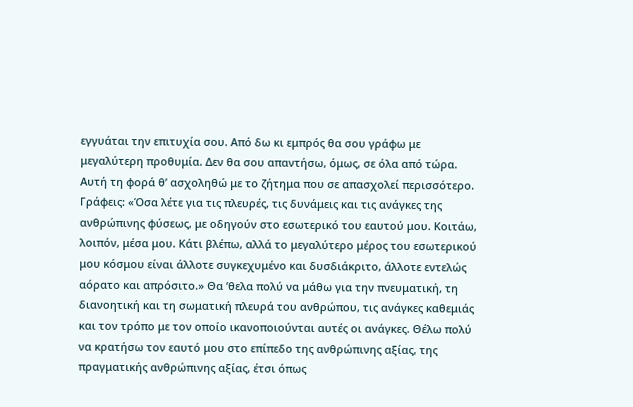εγγυάται την επιτυχία σου. Από δω κι εμπρός θα σου γράφω με μεγαλύτερη προθυμία. Δεν θα σου απαντήσω, όμως, σε όλα από τώρα. Αυτή τη φορά θ’ ασχοληθώ με το ζήτημα που σε απασχολεί περισσότερο. Γράφεις: «Όσα λέτε για τις πλευρές, τις δυνάμεις και τις ανάγκες της ανθρώπινης φύσεως, με οδηγούν στο εσωτερικό του εαυτού μου. Κοιτάω, λοιπόν, μέσα μου. Κάτι βλέπω, αλλά το μεγαλύτερο μέρος του εσωτερικού μου κόσμου είναι άλλοτε συγκεχυμένο και δυσδιάκριτο, άλλοτε εντελώς αόρατο και απρόσιτο.» Θα ’θελα πολύ να μάθω για την πνευματική, τη διανοητική και τη σωματική πλευρά του ανθρώπου, τις ανάγκες καθεμιάς και τον τρόπο με τον οποίο ικανοποιούνται αυτές οι ανάγκες. Θέλω πολύ να κρατήσω τον εαυτό μου στο επίπεδο της ανθρώπινης αξίας, της πραγματικής ανθρώπινης αξίας, έτσι όπως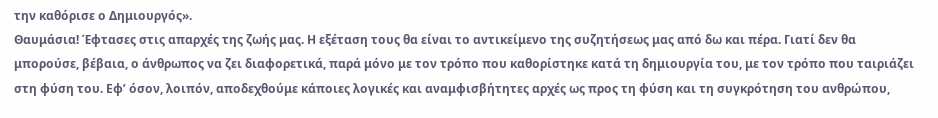την καθόρισε ο Δημιουργός».
Θαυμάσια! Έφτασες στις απαρχές της ζωής μας. Η εξέταση τους θα είναι το αντικείμενο της συζητήσεως μας από δω και πέρα. Γιατί δεν θα μπορούσε, βέβαια, ο άνθρωπος να ζει διαφορετικά, παρά μόνο με τον τρόπο που καθορίστηκε κατά τη δημιουργία του, με τον τρόπο που ταιριάζει στη φύση του. Εφ’ όσον, λοιπόν, αποδεχθούμε κάποιες λογικές και αναμφισβήτητες αρχές ως προς τη φύση και τη συγκρότηση του ανθρώπου,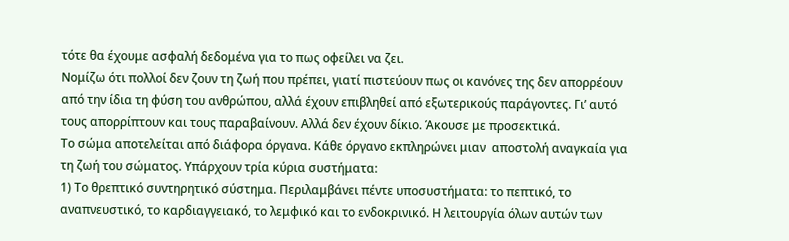τότε θα έχουμε ασφαλή δεδομένα για το πως οφείλει να ζει.
Νομίζω ότι πολλοί δεν ζουν τη ζωή που πρέπει, γιατί πιστεύουν πως οι κανόνες της δεν απορρέουν από την ίδια τη φύση του ανθρώπου, αλλά έχουν επιβληθεί από εξωτερικούς παράγοντες. Γι’ αυτό τους απορρίπτουν και τους παραβαίνουν. Αλλά δεν έχουν δίκιο. Άκουσε με προσεκτικά.
Το σώμα αποτελείται από διάφορα όργανα. Κάθε όργανο εκπληρώνει μιαν  αποστολή αναγκαία για τη ζωή του σώματος. Υπάρχουν τρία κύρια συστήματα:
1) Το θρεπτικό συντηρητικό σύστημα. Περιλαμβάνει πέντε υποσυστήματα: το πεπτικό, το αναπνευστικό, το καρδιαγγειακό, το λεμφικό και το ενδοκρινικό. Η λειτουργία όλων αυτών των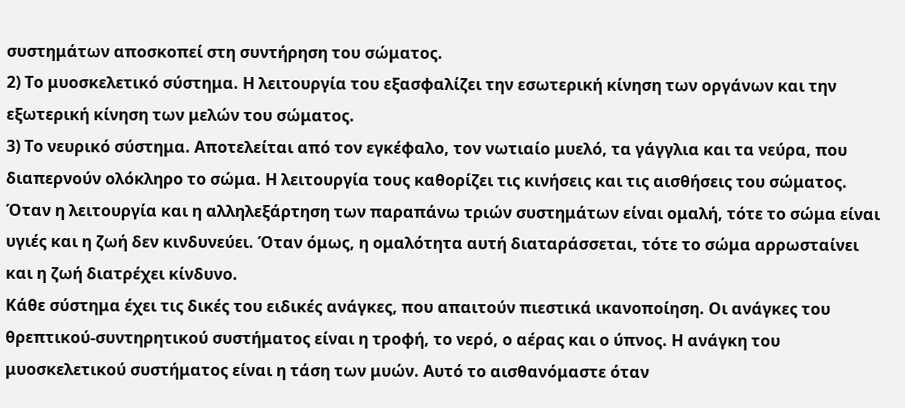συστημάτων αποσκοπεί στη συντήρηση του σώματος.
2) Το μυοσκελετικό σύστημα. Η λειτουργία του εξασφαλίζει την εσωτερική κίνηση των οργάνων και την εξωτερική κίνηση των μελών του σώματος.
3) Το νευρικό σύστημα. Αποτελείται από τον εγκέφαλο, τον νωτιαίο μυελό, τα γάγγλια και τα νεύρα, που διαπερνούν ολόκληρο το σώμα. Η λειτουργία τους καθορίζει τις κινήσεις και τις αισθήσεις του σώματος.
Όταν η λειτουργία και η αλληλεξάρτηση των παραπάνω τριών συστημάτων είναι ομαλή, τότε το σώμα είναι υγιές και η ζωή δεν κινδυνεύει. Όταν όμως, η ομαλότητα αυτή διαταράσσεται, τότε το σώμα αρρωσταίνει και η ζωή διατρέχει κίνδυνο.
Κάθε σύστημα έχει τις δικές του ειδικές ανάγκες, που απαιτούν πιεστικά ικανοποίηση. Οι ανάγκες του θρεπτικού-συντηρητικού συστήματος είναι η τροφή, το νερό, ο αέρας και ο ύπνος. Η ανάγκη του μυοσκελετικού συστήματος είναι η τάση των μυών. Αυτό το αισθανόμαστε όταν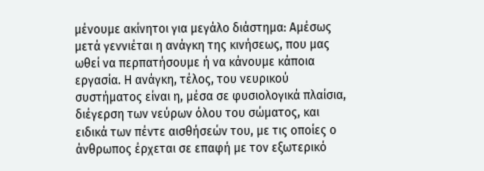μένουμε ακίνητοι για μεγάλο διάστημα: Αμέσως μετά γεννιέται η ανάγκη της κινήσεως, που μας ωθεί να περπατήσουμε ή να κάνουμε κάποια εργασία. Η ανάγκη, τέλος, του νευρικού συστήματος είναι η, μέσα σε φυσιολογικά πλαίσια, διέγερση των νεύρων όλου του σώματος, και ειδικά των πέντε αισθήσεών του, με τις οποίες ο άνθρωπος έρχεται σε επαφή με τον εξωτερικό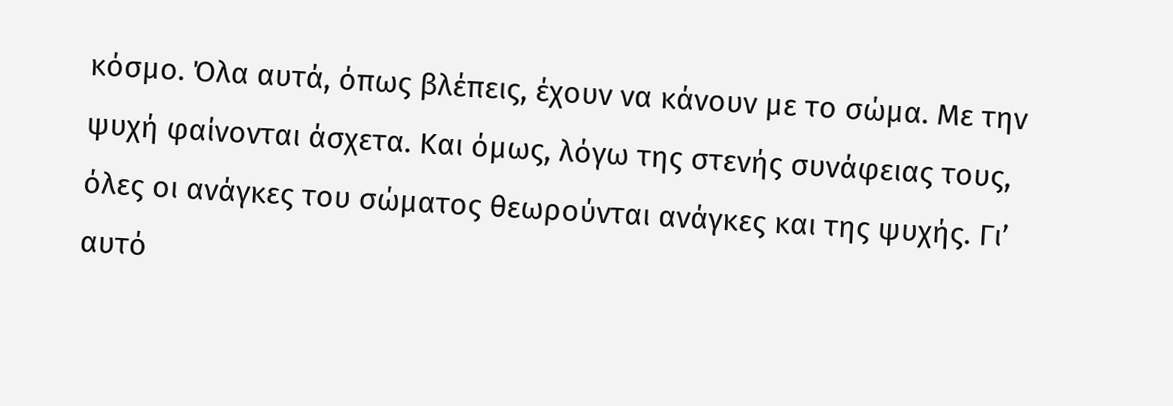κόσμο. Όλα αυτά, όπως βλέπεις, έχουν να κάνουν με το σώμα. Με την ψυχή φαίνονται άσχετα. Και όμως, λόγω της στενής συνάφειας τους, όλες οι ανάγκες του σώματος θεωρούνται ανάγκες και της ψυχής. Γι’ αυτό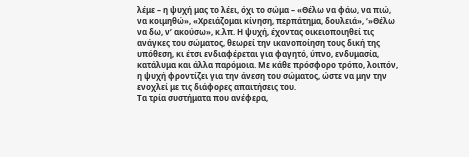λέμε – η ψυχή μας το λέει, όχι το σώμα – «Θέλω να φάω, να πιώ, να κοιμηθώ», «Χρειάζομαι κίνηση, περπάτημα, δουλειά», ‘»Θέλω να δω, ν’ ακούσω», κ.λπ. Η ψυχή, έχοντας οικειοποιηθεί τις ανάγκες του σώματος, θεωρεί την ικανοποίηση τους δική της υπόθεση, κι έτσι ενδιαφέρεται για φαγητό, ύπνο, ενδυμασία, κατάλυμα και άλλα παρόμοια. Με κάθε πρόσφορο τρόπο, λοιπόν, η ψυχή φροντίζει για την άνεση του σώματος, ώστε να μην την ενοχλεί με τις διάφορες απαιτήσεις του.
Τα τρία συστήματα που ανέφερα,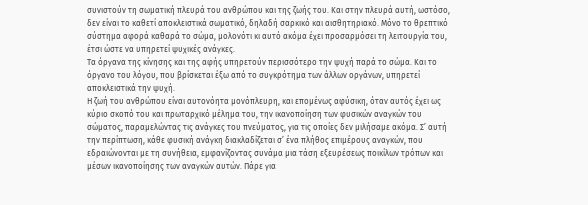συνιστούν τη σωματική πλευρά του ανθρώπου και της ζωής του. Και στην πλευρά αυτή, ωστόσο, δεν είναι το καθετί αποκλειστικά σωματικό, δηλαδή σαρκικό και αισθητηριακό. Μόνο το θρεπτικό σύστημα αφορά καθαρά το σώμα, μολονότι κι αυτό ακόμα έχει προσαρμόσει τη λειτουργία του, έτσι ώστε να υπηρετεί ψυχικές ανάγκες.
Τα όργανα της κίνησης και της αφής υπηρετούν περισσότερο την ψυχή παρά το σώμα. Και το όργανο του λόγου, που βρίσκεται έξω από το συγκρότημα των άλλων οργάνων, υπηρετεί αποκλειστικά την ψυχή.
Η ζωή του ανθρώπου είναι αυτονόητα μονόπλευρη, και επομένως αφύσικη, όταν αυτός έχει ως κύριο σκοπό του και πρωταρχικό μέλημα του, την ικανοποίηση των φυσικών αναγκών του σώματος, παραμελώντας τις ανάγκες του πνεύματος, για τις οποίες δεν μιλήσαμε ακόμα. Σ’ αυτή την περίπτωση, κάθε φυσική ανάγκη διακλαδίζεται σ’ ένα πλήθος επιμέρους αναγκών, που εδραιώνονται με τη συνήθεια, εμφανίζοντας συνάμα μια τάση εξευρέσεως ποικίλων τρόπων και μέσων ικανοποίησης των αναγκών αυτών. Πάρε για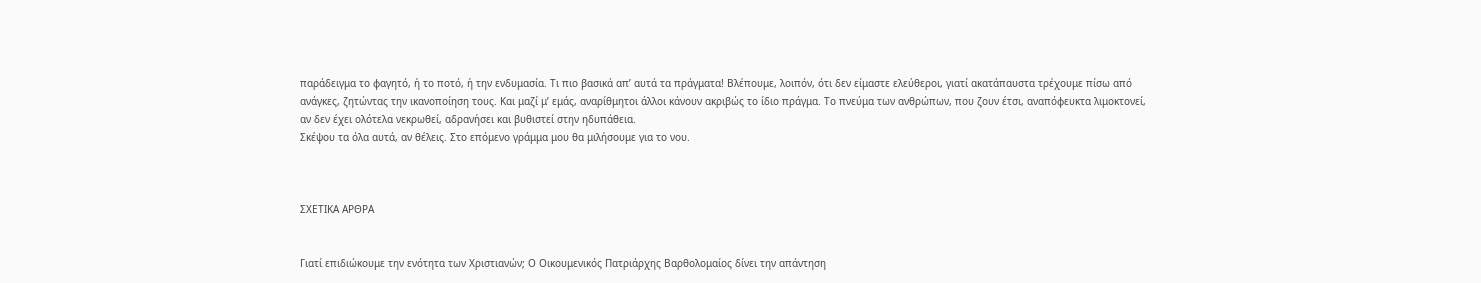παράδειγμα το φαγητό, ή το ποτό, ή την ενδυμασία. Τι πιο βασικά απ’ αυτά τα πράγματα! Βλέπουμε, λοιπόν, ότι δεν είμαστε ελεύθεροι, γιατί ακατάπαυστα τρέχουμε πίσω από ανάγκες, ζητώντας την ικανοποίηση τους. Και μαζί μ’ εμάς, αναρίθμητοι άλλοι κάνουν ακριβώς το ίδιο πράγμα. Το πνεύμα των ανθρώπων, που ζουν έτσι, αναπόφευκτα λιμοκτονεί, αν δεν έχει ολότελα νεκρωθεί, αδρανήσει και βυθιστεί στην ηδυπάθεια.
Σκέψου τα όλα αυτά, αν θέλεις. Στο επόμενο γράμμα μου θα μιλήσουμε για το νου.



ΣΧΕΤΙΚΑ ΑΡΘΡΑ


Γιατί επιδιώκουμε την ενότητα των Χριστιανών; Ο Οικουμενικός Πατριάρχης Βαρθολομαίος δίνει την απάντηση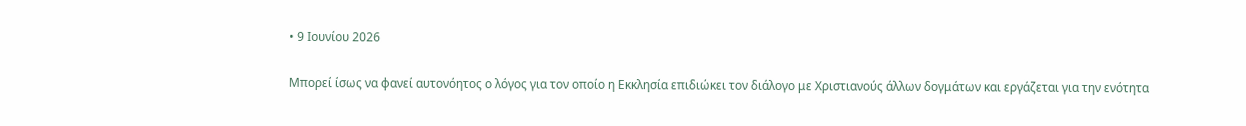• 9 Ιουνίου 2026

Μπορεί ίσως να φανεί αυτονόητος ο λόγος για τον οποίο η Εκκλησία επιδιώκει τον διάλογο με Χριστιανούς άλλων δογμάτων και εργάζεται για την ενότητα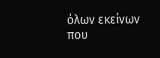όλων εκείνων που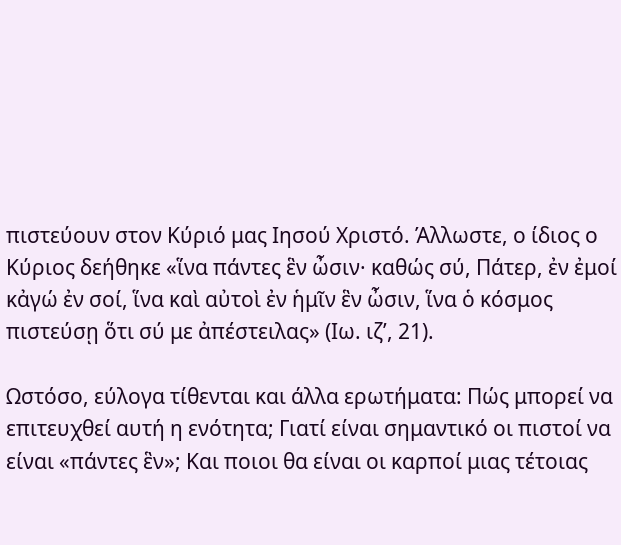πιστεύουν στον Κύριό μας Ιησού Χριστό. Άλλωστε, ο ίδιος ο Κύριος δεήθηκε «ἵνα πάντες ἓν ὦσιν· καθώς σύ, Πάτερ, ἐν ἐμοί κἀγώ ἐν σοί, ἵνα καὶ αὐτοὶ ἐν ἡμῖν ἓν ὦσιν, ἵνα ὁ κόσμος πιστεύσῃ ὅτι σύ με ἀπέστειλας» (Ιω. ιζ’, 21).

Ωστόσο, εύλογα τίθενται και άλλα ερωτήματα: Πώς μπορεί να επιτευχθεί αυτή η ενότητα; Γιατί είναι σημαντικό οι πιστοί να είναι «πάντες ἓν»; Και ποιοι θα είναι οι καρποί μιας τέτοιας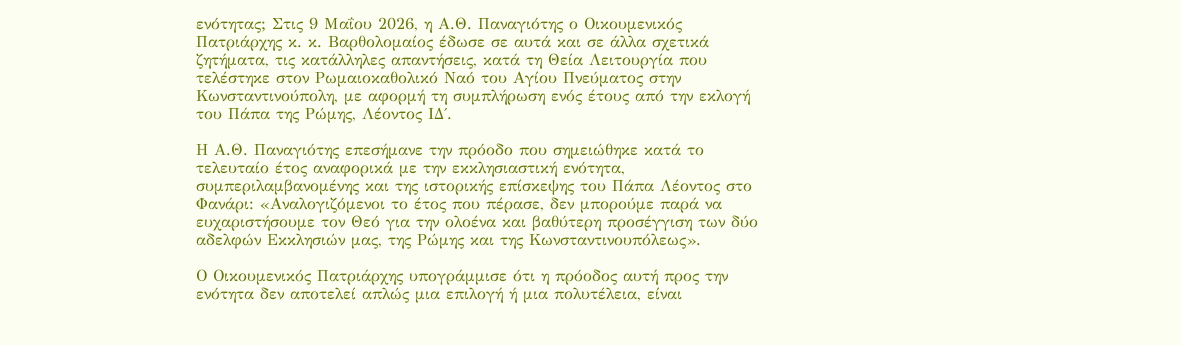ενότητας; Στις 9 Μαΐου 2026, η Α.Θ. Παναγιότης ο Οικουμενικός Πατριάρχης κ. κ. Βαρθολομαίος έδωσε σε αυτά και σε άλλα σχετικά ζητήματα, τις κατάλληλες απαντήσεις, κατά τη Θεία Λειτουργία που τελέστηκε στον Ρωμαιοκαθολικό Ναό του Αγίου Πνεύματος στην Κωνσταντινούπολη, με αφορμή τη συμπλήρωση ενός έτους από την εκλογή του Πάπα της Ρώμης, Λέοντος ΙΔ΄.

Η Α.Θ. Παναγιότης επεσήμανε την πρόοδο που σημειώθηκε κατά το τελευταίο έτος αναφορικά με την εκκλησιαστική ενότητα, συμπεριλαμβανομένης και της ιστορικής επίσκεψης του Πάπα Λέοντος στο Φανάρι: «Αναλογιζόμενοι το έτος που πέρασε, δεν μπορούμε παρά να ευχαριστήσουμε τον Θεό για την ολοένα και βαθύτερη προσέγγιση των δύο αδελφών Εκκλησιών μας, της Ρώμης και της Κωνσταντινουπόλεως».

Ο Οικουμενικός Πατριάρχης υπογράμμισε ότι η πρόοδος αυτή προς την ενότητα δεν αποτελεί απλώς μια επιλογή ή μια πολυτέλεια, είναι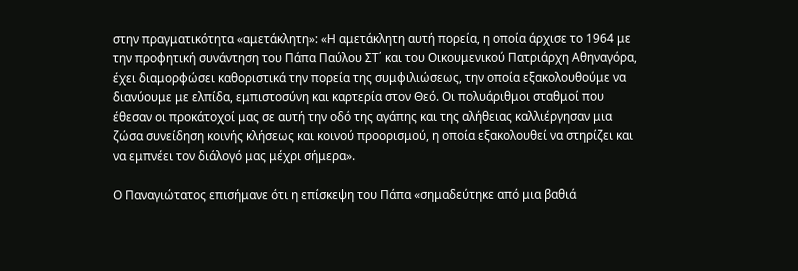στην πραγματικότητα «αμετάκλητη»: «Η αμετάκλητη αυτή πορεία, η οποία άρχισε το 1964 με την προφητική συνάντηση του Πάπα Παύλου ΣΤ΄ και του Οικουμενικού Πατριάρχη Αθηναγόρα, έχει διαμορφώσει καθοριστικά την πορεία της συμφιλιώσεως, την οποία εξακολουθούμε να διανύουμε με ελπίδα, εμπιστοσύνη και καρτερία στον Θεό. Οι πολυάριθμοι σταθμοί που έθεσαν οι προκάτοχοί μας σε αυτή την οδό της αγάπης και της αλήθειας καλλιέργησαν μια ζώσα συνείδηση κοινής κλήσεως και κοινού προορισμού, η οποία εξακολουθεί να στηρίζει και να εμπνέει τον διάλογό μας μέχρι σήμερα».

Ο Παναγιώτατος επισήμανε ότι η επίσκεψη του Πάπα «σημαδεύτηκε από μια βαθιά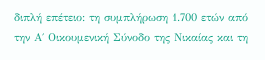διπλή επέτειο: τη συμπλήρωση 1.700 ετών από την Α΄ Οικουμενική Σύνοδο της Νικαίας και τη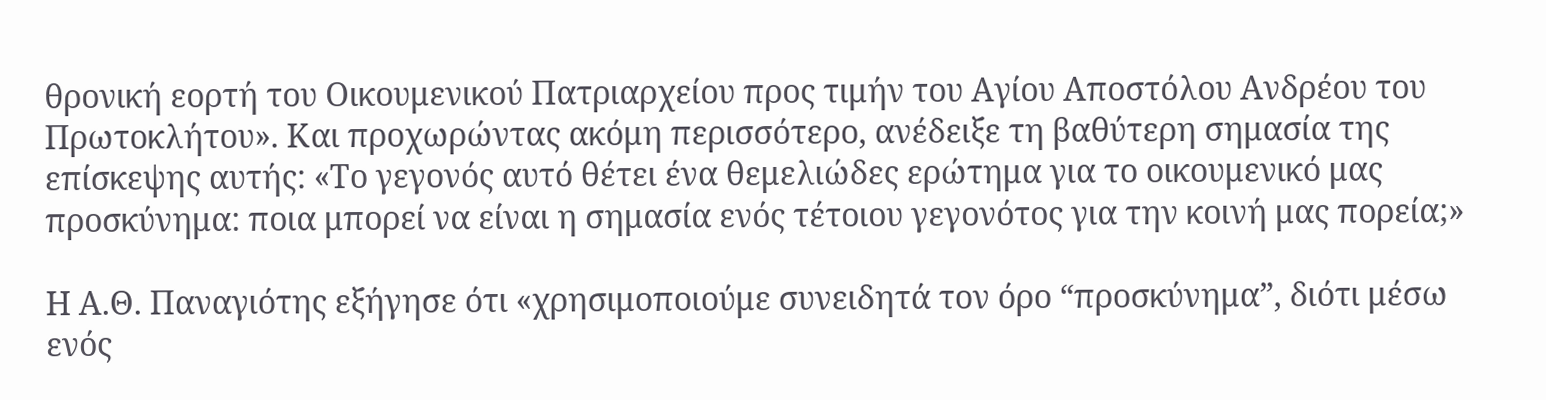θρονική εορτή του Οικουμενικού Πατριαρχείου προς τιμήν του Αγίου Αποστόλου Ανδρέου του Πρωτοκλήτου». Και προχωρώντας ακόμη περισσότερο, ανέδειξε τη βαθύτερη σημασία της επίσκεψης αυτής: «Το γεγονός αυτό θέτει ένα θεμελιώδες ερώτημα για το οικουμενικό μας προσκύνημα: ποια μπορεί να είναι η σημασία ενός τέτοιου γεγονότος για την κοινή μας πορεία;»

Η Α.Θ. Παναγιότης εξήγησε ότι «χρησιμοποιούμε συνειδητά τον όρο “προσκύνημα”, διότι μέσω ενός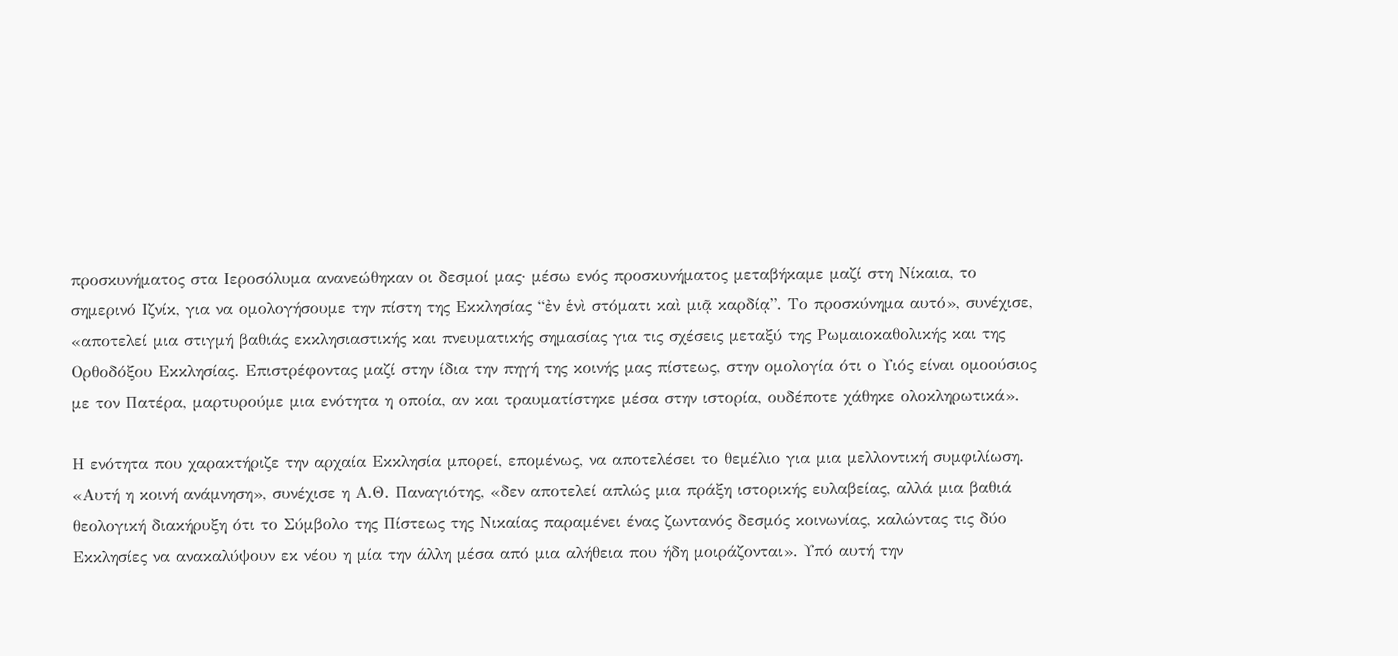προσκυνήματος στα Ιεροσόλυμα ανανεώθηκαν οι δεσμοί μας· μέσω ενός προσκυνήματος μεταβήκαμε μαζί στη Νίκαια, το σημερινό Ιζνίκ, για να ομολογήσουμε την πίστη της Εκκλησίας “ἐν ἑνὶ στόματι καὶ μιᾷ καρδίᾳ”. Το προσκύνημα αυτό», συνέχισε, «αποτελεί μια στιγμή βαθιάς εκκλησιαστικής και πνευματικής σημασίας για τις σχέσεις μεταξύ της Ρωμαιοκαθολικής και της Ορθοδόξου Εκκλησίας. Επιστρέφοντας μαζί στην ίδια την πηγή της κοινής μας πίστεως, στην ομολογία ότι ο Υιός είναι ομοούσιος με τον Πατέρα, μαρτυρούμε μια ενότητα η οποία, αν και τραυματίστηκε μέσα στην ιστορία, ουδέποτε χάθηκε ολοκληρωτικά».

Η ενότητα που χαρακτήριζε την αρχαία Εκκλησία μπορεί, επομένως, να αποτελέσει το θεμέλιο για μια μελλοντική συμφιλίωση. «Αυτή η κοινή ανάμνηση», συνέχισε η Α.Θ. Παναγιότης, «δεν αποτελεί απλώς μια πράξη ιστορικής ευλαβείας, αλλά μια βαθιά θεολογική διακήρυξη ότι το Σύμβολο της Πίστεως της Νικαίας παραμένει ένας ζωντανός δεσμός κοινωνίας, καλώντας τις δύο Εκκλησίες να ανακαλύψουν εκ νέου η μία την άλλη μέσα από μια αλήθεια που ήδη μοιράζονται». Υπό αυτή την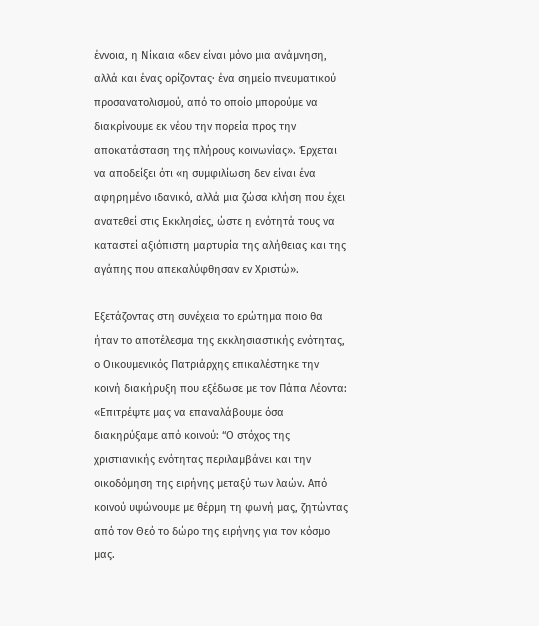έννοια, η Νίκαια «δεν είναι μόνο μια ανάμνηση, αλλά και ένας ορίζοντας· ένα σημείο πνευματικού προσανατολισμού, από το οποίο μπορούμε να διακρίνουμε εκ νέου την πορεία προς την αποκατάσταση της πλήρους κοινωνίας». Έρχεται να αποδείξει ότι «η συμφιλίωση δεν είναι ένα αφηρημένο ιδανικό, αλλά μια ζώσα κλήση που έχει ανατεθεί στις Εκκλησίες, ώστε η ενότητά τους να καταστεί αξιόπιστη μαρτυρία της αλήθειας και της αγάπης που απεκαλύφθησαν εν Χριστώ».

Εξετάζοντας στη συνέχεια το ερώτημα ποιο θα ήταν το αποτέλεσμα της εκκλησιαστικής ενότητας, ο Οικουμενικός Πατριάρχης επικαλέστηκε την κοινή διακήρυξη που εξέδωσε με τον Πάπα Λέοντα: «Επιτρέψτε μας να επαναλάβουμε όσα διακηρύξαμε από κοινού: “Ο στόχος της χριστιανικής ενότητας περιλαμβάνει και την οικοδόμηση της ειρήνης μεταξύ των λαών. Από κοινού υψώνουμε με θέρμη τη φωνή μας, ζητώντας από τον Θεό το δώρο της ειρήνης για τον κόσμο μας.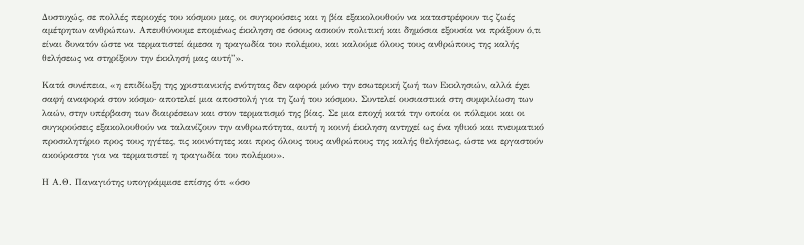Δυστυχώς, σε πολλές περιοχές του κόσμου μας, οι συγκρούσεις και η βία εξακολουθούν να καταστρέφουν τις ζωές αμέτρητων ανθρώπων. Απευθύνουμε επομένως έκκληση σε όσους ασκούν πολιτική και δημόσια εξουσία να πράξουν ό,τι είναι δυνατόν ώστε να τερματιστεί άμεσα η τραγωδία του πολέμου, και καλούμε όλους τους ανθρώπους της καλής θελήσεως να στηρίξουν την έκκλησή μας αυτή”».

Κατά συνέπεια, «η επιδίωξη της χριστιανικής ενότητας δεν αφορά μόνο την εσωτερική ζωή των Εκκλησιών, αλλά έχει σαφή αναφορά στον κόσμο· αποτελεί μια αποστολή για τη ζωή του κόσμου. Συντελεί ουσιαστικά στη συμφιλίωση των λαών, στην υπέρβαση των διαιρέσεων και στον τερματισμό της βίας. Σε μια εποχή κατά την οποία οι πόλεμοι και οι συγκρούσεις εξακολουθούν να ταλανίζουν την ανθρωπότητα, αυτή η κοινή έκκληση αντηχεί ως ένα ηθικό και πνευματικό προσκλητήριο προς τους ηγέτες, τις κοινότητες και προς όλους τους ανθρώπους της καλής θελήσεως, ώστε να εργαστούν ακούραστα για να τερματιστεί η τραγωδία του πολέμου».

Η Α.Θ. Παναγιότης υπογράμμισε επίσης ότι «όσο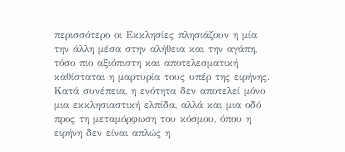περισσότερο οι Εκκλησίες πλησιάζουν η μία την άλλη μέσα στην αλήθεια και την αγάπη, τόσο πιο αξιόπιστη και αποτελεσματική καθίσταται η μαρτυρία τους υπέρ της ειρήνης. Κατά συνέπεια, η ενότητα δεν αποτελεί μόνο μια εκκλησιαστική ελπίδα, αλλά και μια οδό προς τη μεταμόρφωση του κόσμου, όπου η ειρήνη δεν είναι απλώς η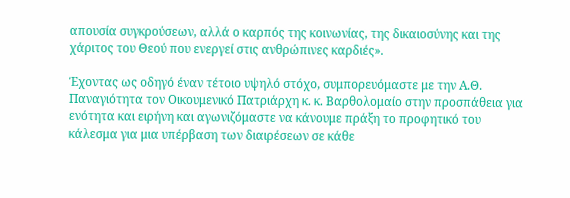απουσία συγκρούσεων, αλλά ο καρπός της κοινωνίας, της δικαιοσύνης και της χάριτος του Θεού που ενεργεί στις ανθρώπινες καρδιές».

Έχοντας ως οδηγό έναν τέτοιο υψηλό στόχο, συμπορευόμαστε με την Α.Θ. Παναγιότητα τον Οικουμενικό Πατριάρχη κ. κ. Βαρθολομαίο στην προσπάθεια για ενότητα και ειρήνη και αγωνιζόμαστε να κάνουμε πράξη το προφητικό του κάλεσμα για μια υπέρβαση των διαιρέσεων σε κάθε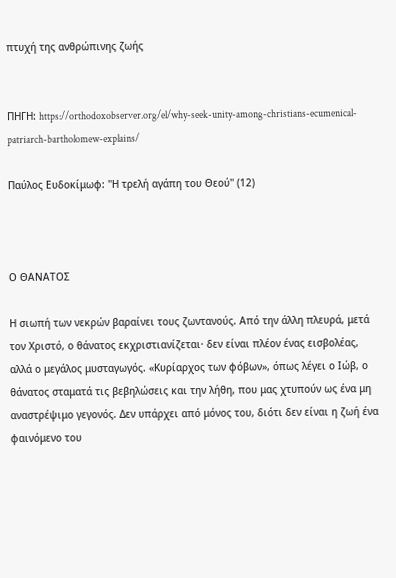πτυχή της ανθρώπινης ζωής


ΠΗΓΗ: https://orthodoxobserver.org/el/why-seek-unity-among-christians-ecumenical-patriarch-bartholomew-explains/

Παύλος Ευδοκίμωφ: ''Η τρελή αγάπη του Θεού'' (12)



Ο ΘΑΝΑΤΟΣ

Η σιωπή των νεκρών βαραίνει τους ζωντανούς. Από την άλλη πλευρά, μετά τον Χριστό, ο θάνατος εκχριστιανίζεται· δεν είναι πλέον ένας εισβολέας, αλλά ο μεγάλος μυσταγωγός. «Κυρίαρχος των φόβων», όπως λέγει ο Ιώβ, ο θάνατος σταματά τις βεβηλώσεις και την λήθη, που μας χτυπούν ως ένα μη αναστρέψιμο γεγονός. Δεν υπάρχει από μόνος του, διότι δεν είναι η ζωή ένα φαινόμενο του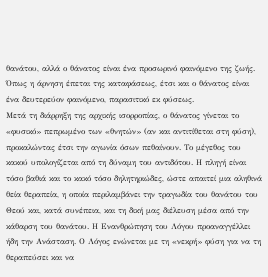θανάτου, αλλά ο θάνατος είναι ένα προσωρινό φαινόμενο της ζωής. Όπως η άρνηση έπεται της καταφάσεως, έτσι και ο θάνατος είναι ένα δευτερεύον φαινόμενο, παρασιτικό εκ φύσεως.
Μετά τη διάρρηξη της αρχικής ισορροπίας, ο θάνατος γίνεται το «φυσικό» πεπρωμένο των «θνητών» (αν και αντιτίθεται στη φύση), προκαλώντας έτσι την αγωνία όσων πεθαίνουν. Το μέγεθος του κακού υπολογίζεται από τη δύναμη του αντιδότου. Η πληγή είναι τόσο βαθιά και το κακό τόσο δηλητηριώδες, ώστε απαιτεί μια αληθινά θεία θεραπεία, η οποία περιλαμβάνει την τραγωδία του θανάτου του Θεού και, κατά συνέπεια, και τη δική μας διέλευση μέσα από την κάθαρση του θανάτου. Η Ενανθρώπηση του Λόγου προαναγγέλλει ήδη την Ανάσταση. Ο Λόγος ενώνεται με τη «νεκρή» φύση για να τη θεραπεύσει και να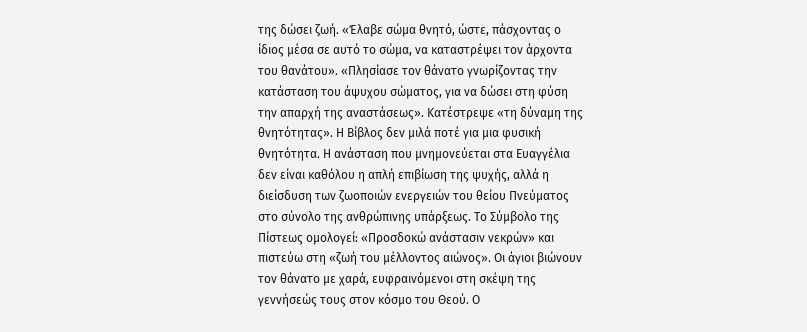της δώσει ζωή. «Έλαβε σώμα θνητό, ώστε, πάσχοντας ο ίδιος μέσα σε αυτό το σώμα, να καταστρέψει τον άρχοντα του θανάτου». «Πλησίασε τον θάνατο γνωρίζοντας την κατάσταση του άψυχου σώματος, για να δώσει στη φύση την απαρχή της αναστάσεως». Κατέστρεψε «τη δύναμη της θνητότητας». Η Βίβλος δεν μιλά ποτέ για μια φυσική θνητότητα. Η ανάσταση που μνημονεύεται στα Ευαγγέλια δεν είναι καθόλου η απλή επιβίωση της ψυχής, αλλά η διείσδυση των ζωοποιών ενεργειών του θείου Πνεύματος στο σύνολο της ανθρώπινης υπάρξεως. Το Σύμβολο της Πίστεως ομολογεί: «Προσδοκώ ανάστασιν νεκρών» και πιστεύω στη «ζωή του μέλλοντος αιώνος». Οι άγιοι βιώνουν τον θάνατο με χαρά, ευφραινόμενοι στη σκέψη της γεννήσεώς τους στον κόσμο του Θεού. Ο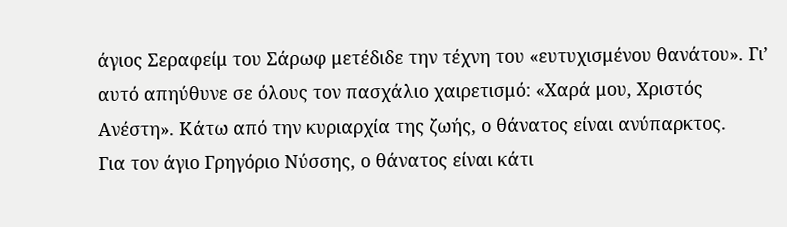άγιος Σεραφείμ του Σάρωφ μετέδιδε την τέχνη του «ευτυχισμένου θανάτου». Γι’ αυτό απηύθυνε σε όλους τον πασχάλιο χαιρετισμό: «Χαρά μου, Χριστός Ανέστη». Κάτω από την κυριαρχία της ζωής, ο θάνατος είναι ανύπαρκτος.
Για τον άγιο Γρηγόριο Νύσσης, ο θάνατος είναι κάτι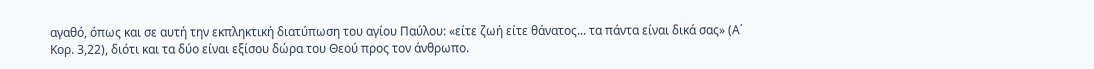αγαθό, όπως και σε αυτή την εκπληκτική διατύπωση του αγίου Παύλου: «είτε ζωή είτε θάνατος... τα πάντα είναι δικά σας» (Α΄ Κορ. 3,22), διότι και τα δύο είναι εξίσου δώρα του Θεού προς τον άνθρωπο.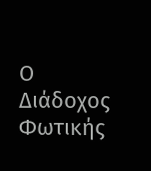Ο Διάδοχος Φωτικής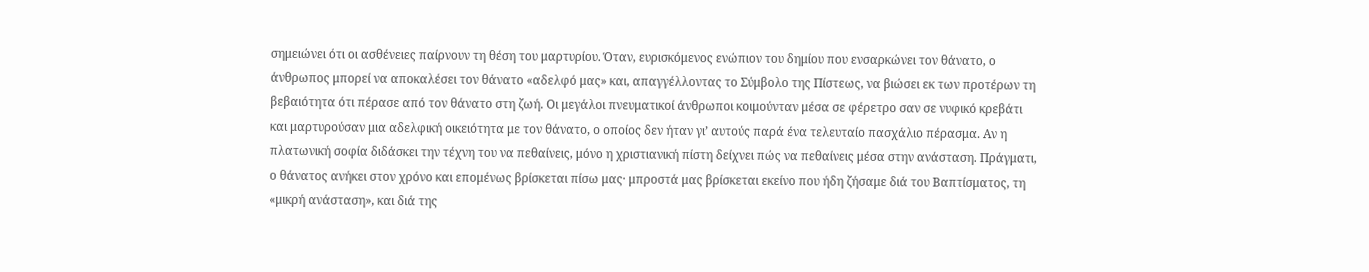σημειώνει ότι οι ασθένειες παίρνουν τη θέση του μαρτυρίου. Όταν, ευρισκόμενος ενώπιον του δημίου που ενσαρκώνει τον θάνατο, ο άνθρωπος μπορεί να αποκαλέσει τον θάνατο «αδελφό μας» και, απαγγέλλοντας το Σύμβολο της Πίστεως, να βιώσει εκ των προτέρων τη βεβαιότητα ότι πέρασε από τον θάνατο στη ζωή. Οι μεγάλοι πνευματικοί άνθρωποι κοιμούνταν μέσα σε φέρετρο σαν σε νυφικό κρεβάτι και μαρτυρούσαν μια αδελφική οικειότητα με τον θάνατο, ο οποίος δεν ήταν γι’ αυτούς παρά ένα τελευταίο πασχάλιο πέρασμα. Αν η πλατωνική σοφία διδάσκει την τέχνη του να πεθαίνεις, μόνο η χριστιανική πίστη δείχνει πώς να πεθαίνεις μέσα στην ανάσταση. Πράγματι, ο θάνατος ανήκει στον χρόνο και επομένως βρίσκεται πίσω μας· μπροστά μας βρίσκεται εκείνο που ήδη ζήσαμε διά του Βαπτίσματος, τη «μικρή ανάσταση», και διά της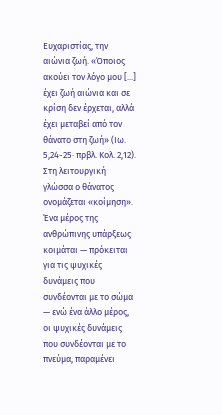Ευχαριστίας, την αιώνια ζωή. «Όποιος ακούει τον λόγο μου [...] έχει ζωή αιώνια και σε κρίση δεν έρχεται, αλλά έχει μεταβεί από τον θάνατο στη ζωή» (Ιω. 5,24-25· πρβλ. Κολ. 2,12).
Στη λειτουργική γλώσσα ο θάνατος ονομάζεται «κοίμηση». Ένα μέρος της ανθρώπινης υπάρξεως κοιμάται — πρόκειται για τις ψυχικές δυνάμεις που συνδέονται με το σώμα — ενώ ένα άλλο μέρος, οι ψυχικές δυνάμεις που συνδέονται με το πνεύμα, παραμένει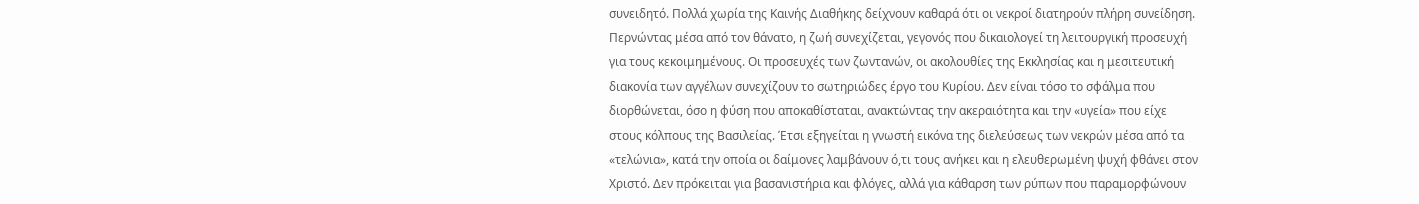συνειδητό. Πολλά χωρία της Καινής Διαθήκης δείχνουν καθαρά ότι οι νεκροί διατηρούν πλήρη συνείδηση. Περνώντας μέσα από τον θάνατο, η ζωή συνεχίζεται, γεγονός που δικαιολογεί τη λειτουργική προσευχή για τους κεκοιμημένους. Οι προσευχές των ζωντανών, οι ακολουθίες της Εκκλησίας και η μεσιτευτική διακονία των αγγέλων συνεχίζουν το σωτηριώδες έργο του Κυρίου. Δεν είναι τόσο το σφάλμα που διορθώνεται, όσο η φύση που αποκαθίσταται, ανακτώντας την ακεραιότητα και την «υγεία» που είχε στους κόλπους της Βασιλείας. Έτσι εξηγείται η γνωστή εικόνα της διελεύσεως των νεκρών μέσα από τα «τελώνια», κατά την οποία οι δαίμονες λαμβάνουν ό,τι τους ανήκει και η ελευθερωμένη ψυχή φθάνει στον Χριστό. Δεν πρόκειται για βασανιστήρια και φλόγες, αλλά για κάθαρση των ρύπων που παραμορφώνουν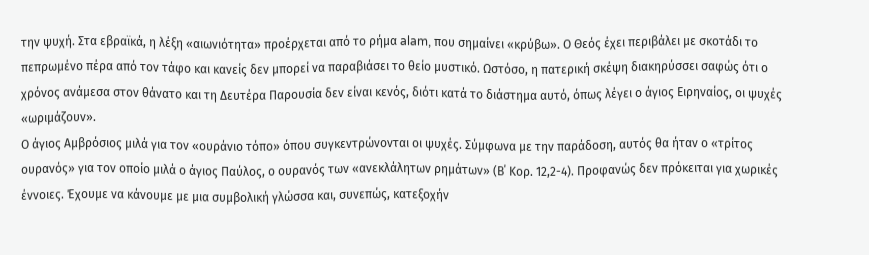την ψυχή. Στα εβραϊκά, η λέξη «αιωνιότητα» προέρχεται από το ρήμα alam, που σημαίνει «κρύβω». Ο Θεός έχει περιβάλει με σκοτάδι το πεπρωμένο πέρα από τον τάφο και κανείς δεν μπορεί να παραβιάσει το θείο μυστικό. Ωστόσο, η πατερική σκέψη διακηρύσσει σαφώς ότι ο χρόνος ανάμεσα στον θάνατο και τη Δευτέρα Παρουσία δεν είναι κενός, διότι κατά το διάστημα αυτό, όπως λέγει ο άγιος Ειρηναίος, οι ψυχές «ωριμάζουν».
Ο άγιος Αμβρόσιος μιλά για τον «ουράνιο τόπο» όπου συγκεντρώνονται οι ψυχές. Σύμφωνα με την παράδοση, αυτός θα ήταν ο «τρίτος ουρανός» για τον οποίο μιλά ο άγιος Παύλος, ο ουρανός των «ανεκλάλητων ρημάτων» (Β΄ Κορ. 12,2-4). Προφανώς δεν πρόκειται για χωρικές έννοιες. Έχουμε να κάνουμε με μια συμβολική γλώσσα και, συνεπώς, κατεξοχήν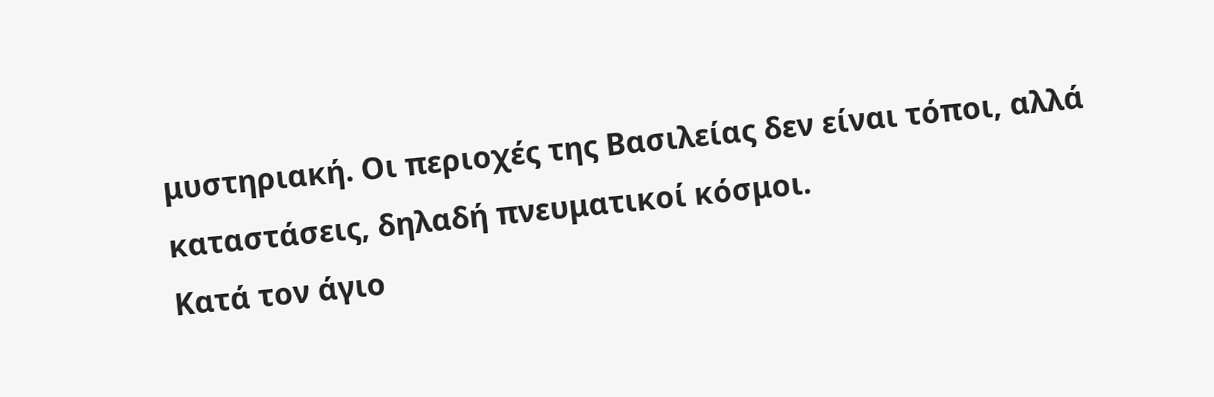μυστηριακή. Οι περιοχές της Βασιλείας δεν είναι τόποι, αλλά καταστάσεις, δηλαδή πνευματικοί κόσμοι.
Κατά τον άγιο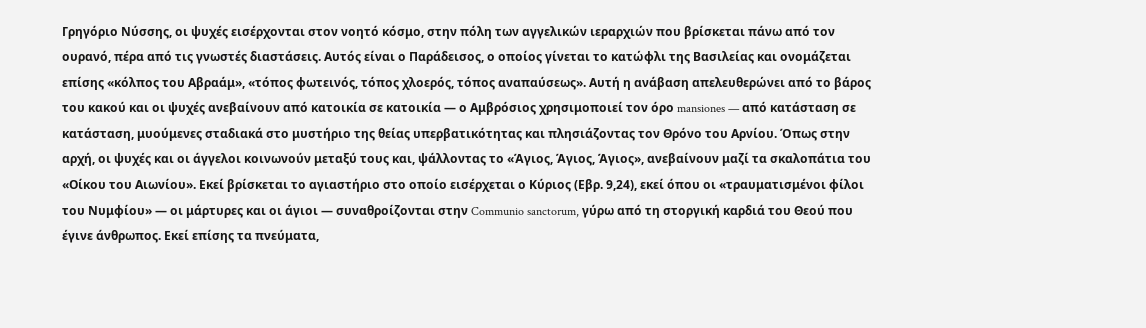Γρηγόριο Νύσσης, οι ψυχές εισέρχονται στον νοητό κόσμο, στην πόλη των αγγελικών ιεραρχιών που βρίσκεται πάνω από τον ουρανό, πέρα από τις γνωστές διαστάσεις. Αυτός είναι ο Παράδεισος, ο οποίος γίνεται το κατώφλι της Βασιλείας και ονομάζεται επίσης «κόλπος του Αβραάμ», «τόπος φωτεινός, τόπος χλοερός, τόπος αναπαύσεως». Αυτή η ανάβαση απελευθερώνει από το βάρος του κακού και οι ψυχές ανεβαίνουν από κατοικία σε κατοικία — ο Αμβρόσιος χρησιμοποιεί τον όρο mansiones — από κατάσταση σε κατάσταση, μυούμενες σταδιακά στο μυστήριο της θείας υπερβατικότητας και πλησιάζοντας τον Θρόνο του Αρνίου. Όπως στην αρχή, οι ψυχές και οι άγγελοι κοινωνούν μεταξύ τους και, ψάλλοντας το «Άγιος, Άγιος, Άγιος», ανεβαίνουν μαζί τα σκαλοπάτια του «Οίκου του Αιωνίου». Εκεί βρίσκεται το αγιαστήριο στο οποίο εισέρχεται ο Κύριος (Εβρ. 9,24), εκεί όπου οι «τραυματισμένοι φίλοι του Νυμφίου» — οι μάρτυρες και οι άγιοι — συναθροίζονται στην Communio sanctorum, γύρω από τη στοργική καρδιά του Θεού που έγινε άνθρωπος. Εκεί επίσης τα πνεύματα,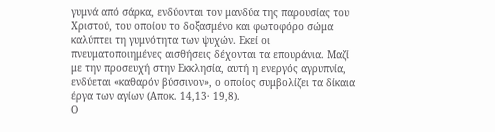γυμνά από σάρκα, ενδύονται τον μανδύα της παρουσίας του Χριστού, του οποίου το δοξασμένο και φωτοφόρο σώμα καλύπτει τη γυμνότητα των ψυχών. Εκεί οι πνευματοποιημένες αισθήσεις δέχονται τα επουράνια. Μαζί με την προσευχή στην Εκκλησία, αυτή η ενεργός αγρυπνία, ενδύεται «καθαρόν βύσσινον», ο οποίος συμβολίζει τα δίκαια έργα των αγίων (Αποκ. 14,13· 19,8).
Ο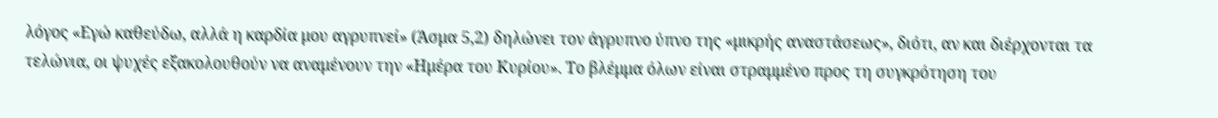λόγος «Εγώ καθεύδω, αλλά η καρδία μου αγρυπνεί» (Άσμα 5,2) δηλώνει τον άγρυπνο ύπνο της «μικρής αναστάσεως», διότι, αν και διέρχονται τα τελώνια, οι ψυχές εξακολουθούν να αναμένουν την «Ημέρα του Κυρίου». Το βλέμμα όλων είναι στραμμένο προς τη συγκρότηση του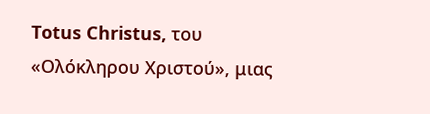Totus Christus, του «Ολόκληρου Χριστού», μιας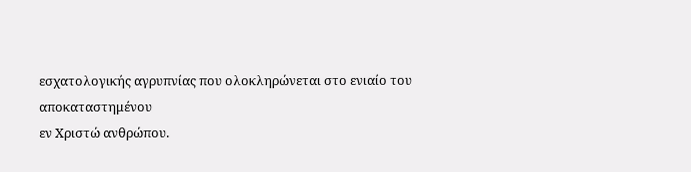εσχατολογικής αγρυπνίας που ολοκληρώνεται στο ενιαίο του αποκαταστημένου
εν Χριστώ ανθρώπου.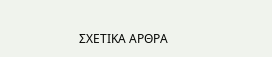ΣΧΕΤΙΚΑ ΑΡΘΡΑ